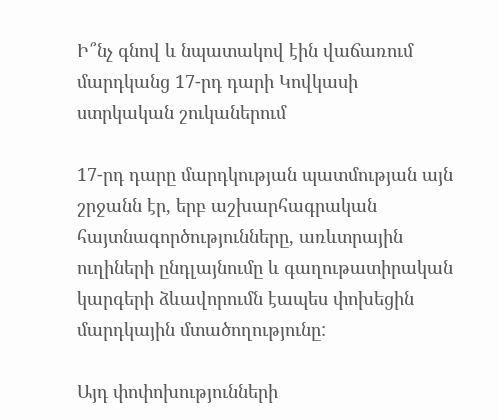Ի՞նչ գնով և նպատակով էին վաճառում մարդկանց 17-րդ դարի Կովկասի ստրկական շուկաներում

17-րդ դարը մարդկության պատմության այն շրջանն էր, երբ աշխարհագրական հայտնագործությունները, առևտրային ուղիների ընդլայնումը և գաղութատիրական կարգերի ձևավորումն էապես փոխեցին մարդկային մտածողությունը:

Այդ փոփոխությունների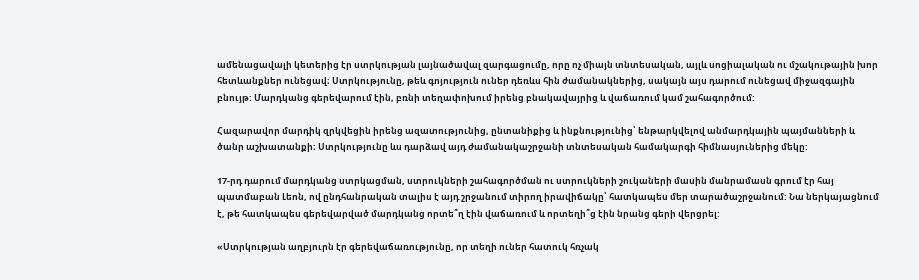ամենացավալի կետերից էր ստրկության լայնածավալ զարգացումը, որը ոչ միայն տնտեսական, այլև սոցիալական ու մշակութային խոր հետևանքներ ունեցավ։ Ստրկությունը, թեև գոյություն ուներ դեռևս հին ժամանակներից, սակայն այս դարում ունեցավ միջազգային բնույթ: Մարդկանց գերեվարում էին, բռնի տեղափոխում իրենց բնակավայրից և վաճառում կամ շահագործում:

Հազարավոր մարդիկ զրկվեցին իրենց ազատությունից, ընտանիքից և ինքնությունից՝ ենթարկվելով անմարդկային պայմանների և ծանր աշխատանքի։ Ստրկությունը ևս դարձավ այդ ժամանակաշրջանի տնտեսական համակարգի հիմնասյուներից մեկը:

17-րդ դարում մարդկանց ստրկացման, ստրուկների շահագործման ու ստրուկների շուկաների մասին մանրամասն գրում էր հայ պատմաբան Լեոն, ով ընդհանրական տալիս է այդ շրջանում տիրող իրավիճակը՝ հատկապես մեր տարածաշրջանում: Նա ներկայացնում է, թե հատկապես գերեվարված մարդկանց որտե՞ղ էին վաճառում և որտեղի՞ց էին նրանց գերի վերցրել:

«Ստրկության աղբյուրն էր գերեվաճառությունը, որ տեղի ուներ հատուկ հռչակ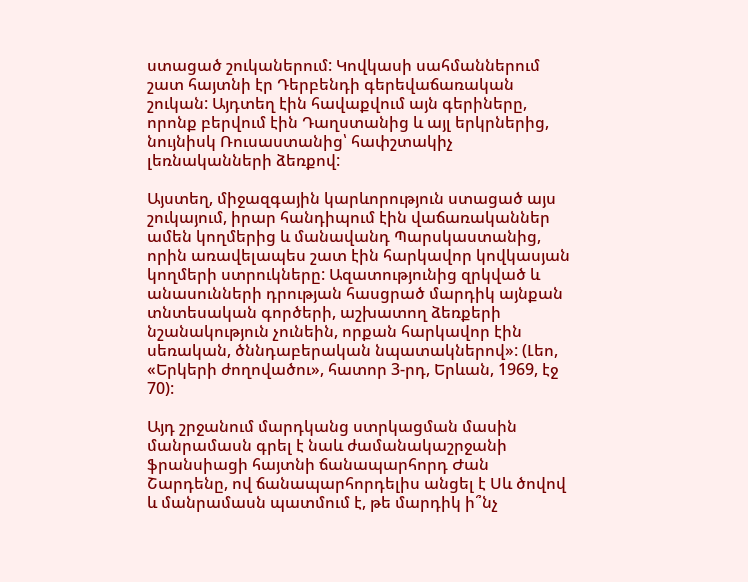ստացած շուկաներում: Կովկասի սահմաններում շատ հայտնի էր Դերբենդի գերեվաճառական շուկան: Այդտեղ էին հավաքվում այն գերիները, որոնք բերվում էին Դաղստանից և այլ երկրներից, նույնիսկ Ռուսաստանից՝ հափշտակիչ լեռնականների ձեռքով:

Այստեղ, միջազգային կարևորություն ստացած այս շուկայում, իրար հանդիպում էին վաճառականներ ամեն կողմերից և մանավանդ Պարսկաստանից, որին առավելապես շատ էին հարկավոր կովկասյան կողմերի ստրուկները: Ազատությունից զրկված և անասունների դրության հասցրած մարդիկ այնքան տնտեսական գործերի, աշխատող ձեռքերի նշանակություն չունեին, որքան հարկավոր էին սեռական, ծննդաբերական նպատակներով»: (Լեո, «Երկերի ժողովածու», հատոր 3-րդ, Երևան, 1969, էջ 70):

Այդ շրջանում մարդկանց ստրկացման մասին մանրամասն գրել է նաև ժամանակաշրջանի ֆրանսիացի հայտնի ճանապարհորդ Ժան Շարդենը, ով ճանապարհորդելիս անցել է Սև ծովով և մանրամասն պատմում է, թե մարդիկ ի՞նչ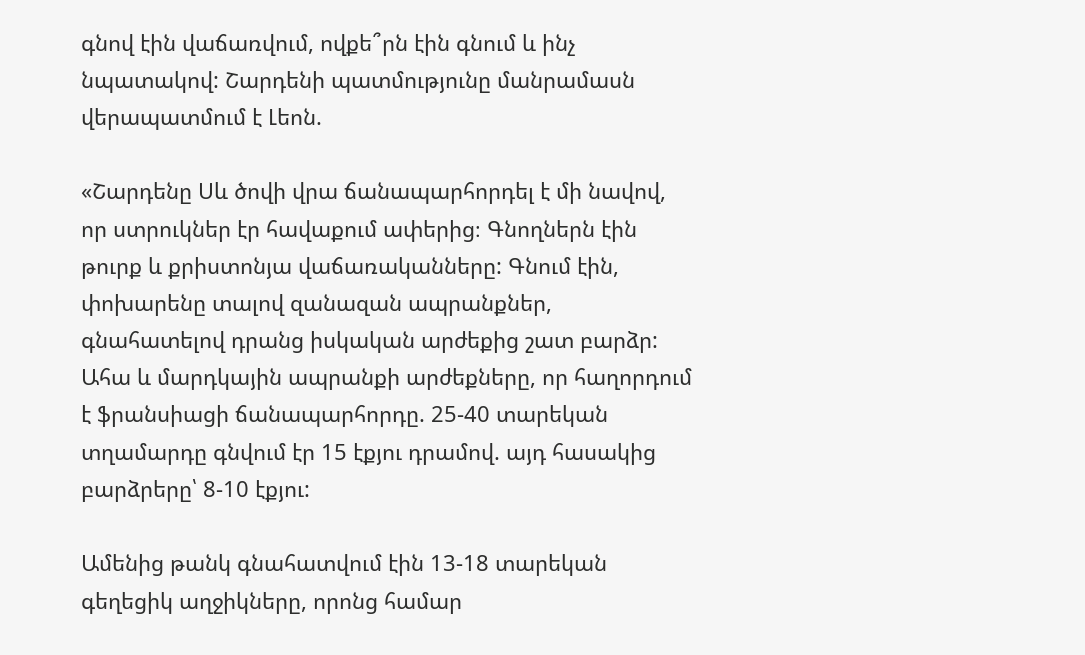գնով էին վաճառվում, ովքե՞րն էին գնում և ինչ նպատակով: Շարդենի պատմությունը մանրամասն վերապատմում է Լեոն.

«Շարդենը Սև ծովի վրա ճանապարհորդել է մի նավով, որ ստրուկներ էր հավաքում ափերից։ Գնողներն էին թուրք և քրիստոնյա վաճառականները: Գնում էին, փոխարենը տալով զանազան ապրանքներ, գնահատելով դրանց իսկական արժեքից շատ բարձր: Ահա և մարդկային ապրանքի արժեքները, որ հաղորդում է ֆրանսիացի ճանապարհորդը. 25-40 տարեկան տղամարդը գնվում էր 15 էքյու դրամով. այդ հասակից բարձրերը՝ 8-10 էքյու:

Ամենից թանկ գնահատվում էին 13-18 տարեկան գեղեցիկ աղջիկները, որոնց համար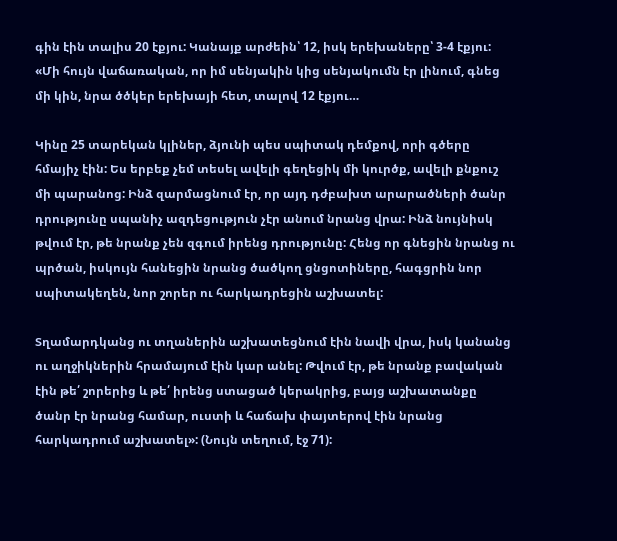գին էին տալիս 20 էքյու: Կանայք արժեին՝ 12, իսկ երեխաները՝ 3-4 էքյու: «Մի հույն վաճառական, որ իմ սենյակին կից սենյակումն էր լինում, գնեց մի կին, նրա ծծկեր երեխայի հետ, տալով 12 էքյու…

Կինը 25 տարեկան կլիներ, ձյունի պես սպիտակ դեմքով, որի գծերը հմայիչ էին: Ես երբեք չեմ տեսել ավելի գեղեցիկ մի կուրծք, ավելի քնքուշ մի պարանոց: Ինձ զարմացնում էր, որ այդ դժբախտ արարածների ծանր դրությունը սպանիչ ազդեցություն չէր անում նրանց վրա: Ինձ նույնիսկ թվում էր, թե նրանք չեն զգում իրենց դրությունը: Հենց որ գնեցին նրանց ու պրծան, իսկույն հանեցին նրանց ծածկող ցնցոտիները, հագցրին նոր սպիտակեղեն, նոր շորեր ու հարկադրեցին աշխատել:

Տղամարդկանց ու տղաներին աշխատեցնում էին նավի վրա, իսկ կանանց ու աղջիկներին հրամայում էին կար անել: Թվում էր, թե նրանք բավական էին թե՛ շորերից և թե՛ իրենց ստացած կերակրից, բայց աշխատանքը ծանր էր նրանց համար, ուստի և հաճախ փայտերով էին նրանց հարկադրում աշխատել»: (Նույն տեղում, էջ 71):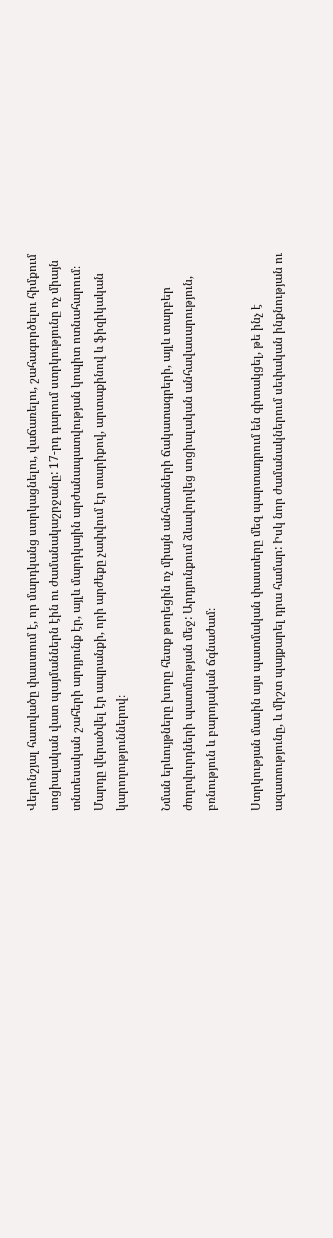Վերոնշյալ հատվածը փաստում է, որ մարդկանց ստրկացնելու, վաճառելու, շահագործելու հիմքում սոցիալական վատ պայմաններն էին ու ժամանակաշրջանը: 17-րդ դարում ստրկությունը ոչ միայն տնտեսական շահերի արդյունք էր, այլև մարդկային արժանապատվության կոպիտ ոտնահարում։ Մարդը վերածվել էր ապրանքի, որի արժեքը չափվում էր տարիքով, արտաքինով և ֆիզիկական կարողություններով։

Նման երևույթները խորը հետք թողեցին ոչ միայն անհատների ճակատագրերի, այլև տարբեր ժողովուրդների պատմության մեջ: Արդյունքում ձևավորվեց սոցիալական անհավասարություն, բռնություն և բարոյական ճգնաժամ։

Ստրկության մասին այս պատմական փաստերը մեզ պարտադրում են գիտակցել, թե ինչ է ազատությունը, և միշտ պայքարել դրա համար: Իսկ նոր ժամանակներում սեփական ինքնության ու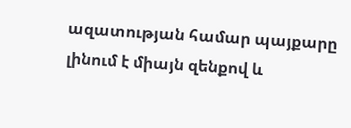ազատության համար պայքարը լինում է միայն զենքով և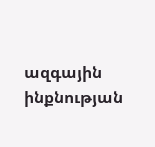ազգային ինքնության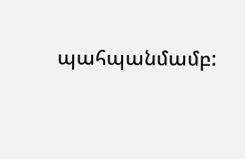պահպանմամբ: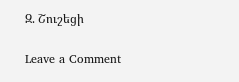Զ. Շուշեցի

Leave a Comment